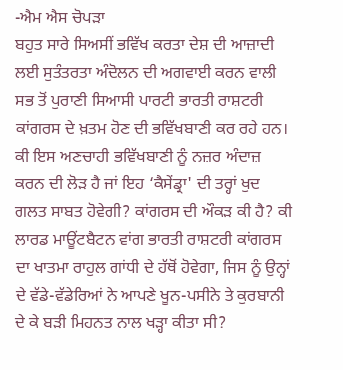-ਐਮ ਐਸ ਚੋਪੜਾ
ਬਹੁਤ ਸਾਰੇ ਸਿਅਸੀਂ ਭਵਿੱਖ ਕਰਤਾ ਦੇਸ਼ ਦੀ ਆਜ਼ਾਦੀ ਲਈ ਸੁਤੰਤਰਤਾ ਅੰਦੋਲਨ ਦੀ ਅਗਵਾਈ ਕਰਨ ਵਾਲੀ ਸਭ ਤੋਂ ਪੁਰਾਣੀ ਸਿਆਸੀ ਪਾਰਟੀ ਭਾਰਤੀ ਰਾਸ਼ਟਰੀ ਕਾਂਗਰਸ ਦੇ ਖ਼ਤਮ ਹੋਣ ਦੀ ਭਵਿੱਖਬਾਣੀ ਕਰ ਰਹੇ ਹਨ। ਕੀ ਇਸ ਅਣਚਾਹੀ ਭਵਿੱਖਬਾਣੀ ਨੂੰ ਨਜ਼ਰ ਅੰਦਾਜ਼ ਕਰਨ ਦੀ ਲੋੜ ਹੈ ਜਾਂ ਇਹ ‘ਕੈਸੇਂਡ੍ਰਾ' ਦੀ ਤਰ੍ਹਾਂ ਖੁਦ ਗਲਤ ਸਾਬਤ ਹੋਵੇਗੀ? ਕਾਂਗਰਸ ਦੀ ਔਕੜ ਕੀ ਹੈ? ਕੀ ਲਾਰਡ ਮਾਊਂਟਬੈਟਨ ਵਾਂਗ ਭਾਰਤੀ ਰਾਸ਼ਟਰੀ ਕਾਂਗਰਸ ਦਾ ਖਾਤਮਾ ਰਾਹੁਲ ਗਾਂਧੀ ਦੇ ਹੱਥੋਂ ਹੋਵੇਗਾ, ਜਿਸ ਨੂੰ ਉਨ੍ਹਾਂ ਦੇ ਵੱਡੇ-ਵੱਡੇਰਿਆਂ ਨੇ ਆਪਣੇ ਖੂਨ-ਪਸੀਨੇ ਤੇ ਕੁਰਬਾਨੀ ਦੇ ਕੇ ਬੜੀ ਮਿਹਨਤ ਨਾਲ ਖੜ੍ਹਾ ਕੀਤਾ ਸੀ?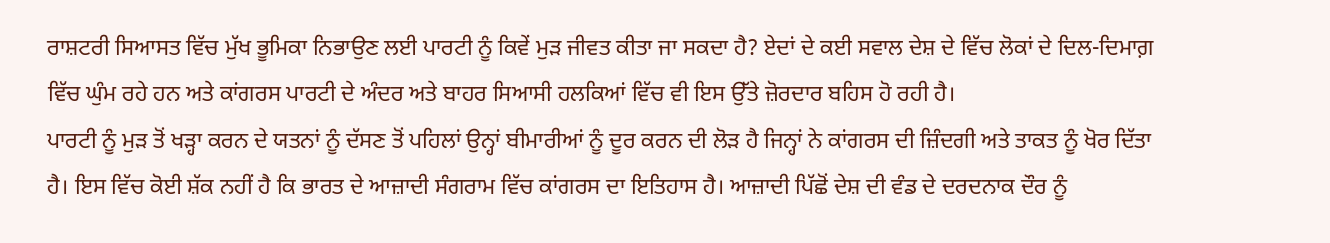ਰਾਸ਼ਟਰੀ ਸਿਆਸਤ ਵਿੱਚ ਮੁੱਖ ਭੂਮਿਕਾ ਨਿਭਾਉਣ ਲਈ ਪਾਰਟੀ ਨੂੰ ਕਿਵੇਂ ਮੁੜ ਜੀਵਤ ਕੀਤਾ ਜਾ ਸਕਦਾ ਹੈ? ਏਦਾਂ ਦੇ ਕਈ ਸਵਾਲ ਦੇਸ਼ ਦੇ ਵਿੱਚ ਲੋਕਾਂ ਦੇ ਦਿਲ-ਦਿਮਾਗ਼ ਵਿੱਚ ਘੁੰਮ ਰਹੇ ਹਨ ਅਤੇ ਕਾਂਗਰਸ ਪਾਰਟੀ ਦੇ ਅੰਦਰ ਅਤੇ ਬਾਹਰ ਸਿਆਸੀ ਹਲਕਿਆਂ ਵਿੱਚ ਵੀ ਇਸ ਉੱਤੇ ਜ਼ੋਰਦਾਰ ਬਹਿਸ ਹੋ ਰਹੀ ਹੈ।
ਪਾਰਟੀ ਨੂੰ ਮੁੜ ਤੋਂ ਖੜ੍ਹਾ ਕਰਨ ਦੇ ਯਤਨਾਂ ਨੂੰ ਦੱਸਣ ਤੋਂ ਪਹਿਲਾਂ ਉਨ੍ਹਾਂ ਬੀਮਾਰੀਆਂ ਨੂੰ ਦੂਰ ਕਰਨ ਦੀ ਲੋੜ ਹੈ ਜਿਨ੍ਹਾਂ ਨੇ ਕਾਂਗਰਸ ਦੀ ਜ਼ਿੰਦਗੀ ਅਤੇ ਤਾਕਤ ਨੂੰ ਖੋਰ ਦਿੱਤਾ ਹੈ। ਇਸ ਵਿੱਚ ਕੋਈ ਸ਼ੱਕ ਨਹੀਂ ਹੈ ਕਿ ਭਾਰਤ ਦੇ ਆਜ਼ਾਦੀ ਸੰਗਰਾਮ ਵਿੱਚ ਕਾਂਗਰਸ ਦਾ ਇਤਿਹਾਸ ਹੈ। ਆਜ਼ਾਦੀ ਪਿੱਛੋਂ ਦੇਸ਼ ਦੀ ਵੰਡ ਦੇ ਦਰਦਨਾਕ ਦੌਰ ਨੂੰ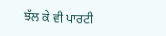ਝੱਲ ਕੇ ਵੀ ਪਾਰਟੀ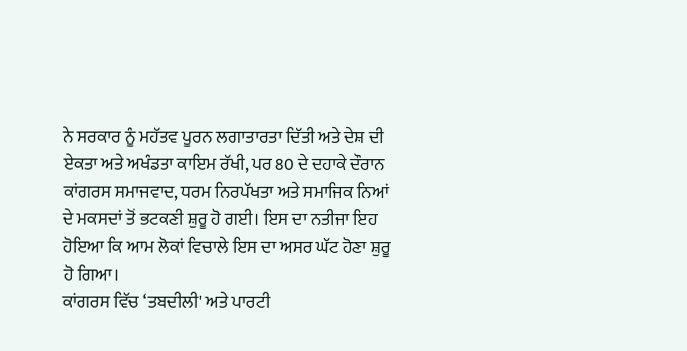ਨੇ ਸਰਕਾਰ ਨੂੰ ਮਹੱਤਵ ਪੂਰਨ ਲਗਾਤਾਰਤਾ ਦਿੱਤੀ ਅਤੇ ਦੇਸ਼ ਦੀ ਏਕਤਾ ਅਤੇ ਅਖੰਡਤਾ ਕਾਇਮ ਰੱਖੀ, ਪਰ 80 ਦੇ ਦਹਾਕੇ ਦੌਰਾਨ ਕਾਂਗਰਸ ਸਮਾਜਵਾਦ, ਧਰਮ ਨਿਰਪੱਖਤਾ ਅਤੇ ਸਮਾਜਿਕ ਨਿਆਂ ਦੇ ਮਕਸਦਾਂ ਤੋਂ ਭਟਕਣੀ ਸ਼ੁਰੂ ਹੋ ਗਈ। ਇਸ ਦਾ ਨਤੀਜਾ ਇਹ ਹੋਇਆ ਕਿ ਆਮ ਲੋਕਾਂ ਵਿਚਾਲੇ ਇਸ ਦਾ ਅਸਰ ਘੱਟ ਹੋਣਾ ਸ਼ੁਰੂ ਹੋ ਗਿਆ।
ਕਾਂਗਰਸ ਵਿੱਚ ‘ਤਬਦੀਲੀ' ਅਤੇ ਪਾਰਟੀ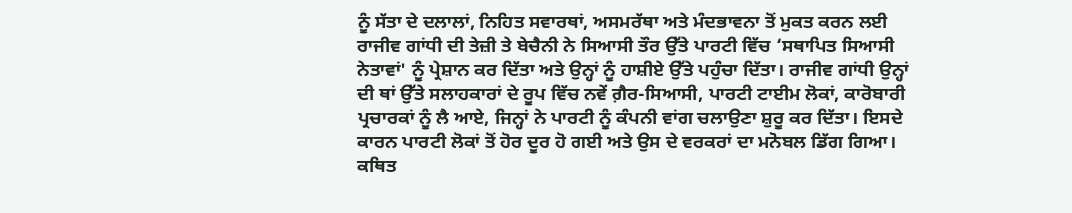ਨੂੰ ਸੱਤਾ ਦੇ ਦਲਾਲਾਂ, ਨਿਹਿਤ ਸਵਾਰਥਾਂ, ਅਸਮਰੱਥਾ ਅਤੇ ਮੰਦਭਾਵਨਾ ਤੋਂ ਮੁਕਤ ਕਰਨ ਲਈ ਰਾਜੀਵ ਗਾਂਧੀ ਦੀ ਤੇਜ਼ੀ ਤੇ ਬੇਚੈਨੀ ਨੇ ਸਿਆਸੀ ਤੌਰ ਉੱਤੇ ਪਾਰਟੀ ਵਿੱਚ ‘ਸਥਾਪਿਤ ਸਿਆਸੀ ਨੇਤਾਵਾਂ' ਨੂੰ ਪ੍ਰੇਸ਼ਾਨ ਕਰ ਦਿੱਤਾ ਅਤੇ ਉਨ੍ਹਾਂ ਨੂੰ ਹਾਸ਼ੀਏ ਉੱਤੇ ਪਹੁੰਚਾ ਦਿੱਤਾ। ਰਾਜੀਵ ਗਾਂਧੀ ਉਨ੍ਹਾਂ ਦੀ ਥਾਂ ਉੱਤੇ ਸਲਾਹਕਾਰਾਂ ਦੇ ਰੂਪ ਵਿੱਚ ਨਵੇਂ ਗ਼ੈਰ-ਸਿਆਸੀ, ਪਾਰਟੀ ਟਾਈਮ ਲੋਕਾਂ, ਕਾਰੋਬਾਰੀ ਪ੍ਰਚਾਰਕਾਂ ਨੂੰ ਲੈ ਆਏ, ਜਿਨ੍ਹਾਂ ਨੇ ਪਾਰਟੀ ਨੂੰ ਕੰਪਨੀ ਵਾਂਗ ਚਲਾਉਣਾ ਸ਼ੁਰੂ ਕਰ ਦਿੱਤਾ। ਇਸਦੇ ਕਾਰਨ ਪਾਰਟੀ ਲੋਕਾਂ ਤੋਂ ਹੋਰ ਦੂਰ ਹੋ ਗਈ ਅਤੇ ਉਸ ਦੇ ਵਰਕਰਾਂ ਦਾ ਮਨੋਬਲ ਡਿੱਗ ਗਿਆ। ਕਥਿਤ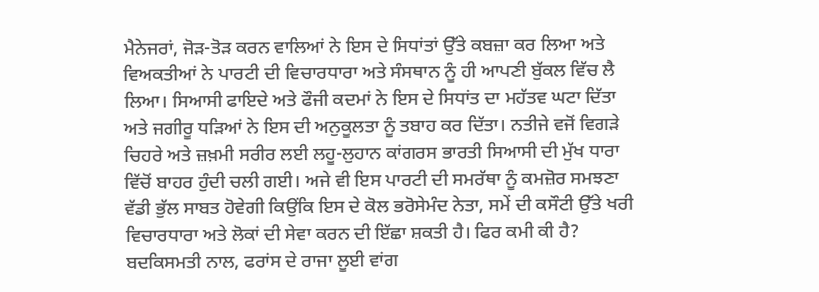ਮੈਨੇਜਰਾਂ, ਜੋੜ-ਤੋੜ ਕਰਨ ਵਾਲਿਆਂ ਨੇ ਇਸ ਦੇ ਸਿਧਾਂਤਾਂ ਉੱਤੇ ਕਬਜ਼ਾ ਕਰ ਲਿਆ ਅਤੇ ਵਿਅਕਤੀਆਂ ਨੇ ਪਾਰਟੀ ਦੀ ਵਿਚਾਰਧਾਰਾ ਅਤੇ ਸੰਸਥਾਨ ਨੂੰ ਹੀ ਆਪਣੀ ਬੁੱਕਲ ਵਿੱਚ ਲੈ ਲਿਆ। ਸਿਆਸੀ ਫਾਇਦੇ ਅਤੇ ਫੌਜੀ ਕਦਮਾਂ ਨੇ ਇਸ ਦੇ ਸਿਧਾਂਤ ਦਾ ਮਹੱਤਵ ਘਟਾ ਦਿੱਤਾ ਅਤੇ ਜਗੀਰੂ ਧੜਿਆਂ ਨੇ ਇਸ ਦੀ ਅਨੁਕੂਲਤਾ ਨੂੰ ਤਬਾਹ ਕਰ ਦਿੱਤਾ। ਨਤੀਜੇ ਵਜੋਂ ਵਿਗੜੇ ਚਿਹਰੇ ਅਤੇ ਜ਼ਖ਼ਮੀ ਸਰੀਰ ਲਈ ਲਹੂ-ਲੁਹਾਨ ਕਾਂਗਰਸ ਭਾਰਤੀ ਸਿਆਸੀ ਦੀ ਮੁੱਖ ਧਾਰਾ ਵਿੱਚੋਂ ਬਾਹਰ ਹੁੰਦੀ ਚਲੀ ਗਈ। ਅਜੇ ਵੀ ਇਸ ਪਾਰਟੀ ਦੀ ਸਮਰੱਥਾ ਨੂੰ ਕਮਜ਼ੋਰ ਸਮਝਣਾ ਵੱਡੀ ਭੁੱਲ ਸਾਬਤ ਹੋਵੇਗੀ ਕਿਉਂਕਿ ਇਸ ਦੇ ਕੋਲ ਭਰੋਸੇਮੰਦ ਨੇਤਾ, ਸਮੇਂ ਦੀ ਕਸੌਟੀ ਉੱਤੇ ਖਰੀ ਵਿਚਾਰਧਾਰਾ ਅਤੇ ਲੋਕਾਂ ਦੀ ਸੇਵਾ ਕਰਨ ਦੀ ਇੱਛਾ ਸ਼ਕਤੀ ਹੈ। ਫਿਰ ਕਮੀ ਕੀ ਹੈ?
ਬਦਕਿਸਮਤੀ ਨਾਲ, ਫਰਾਂਸ ਦੇ ਰਾਜਾ ਲੂਈ ਵਾਂਗ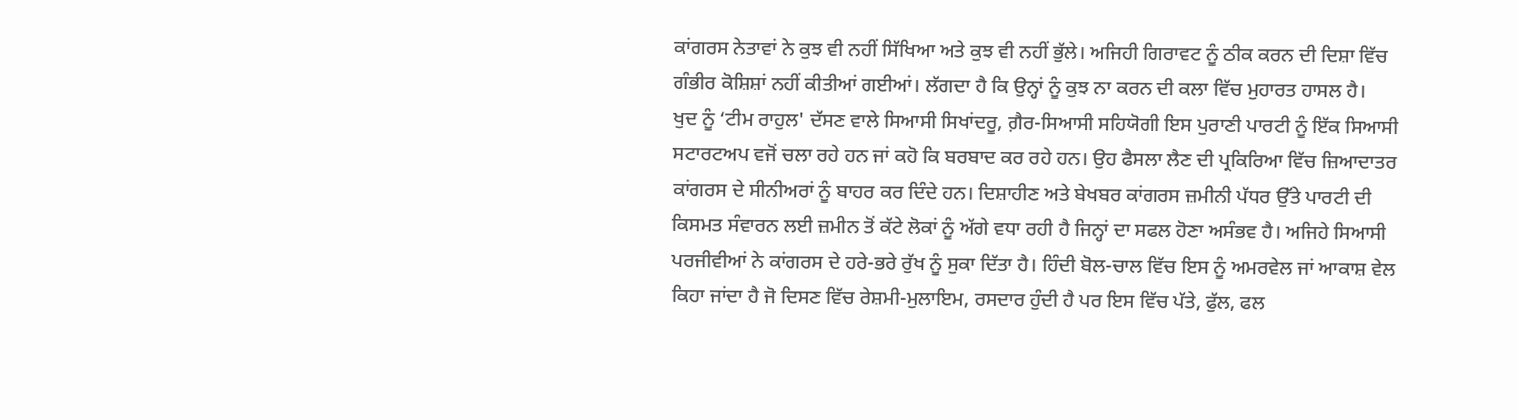ਕਾਂਗਰਸ ਨੇਤਾਵਾਂ ਨੇ ਕੁਝ ਵੀ ਨਹੀਂ ਸਿੱਖਿਆ ਅਤੇ ਕੁਝ ਵੀ ਨਹੀਂ ਭੁੱਲੇ। ਅਜਿਹੀ ਗਿਰਾਵਟ ਨੂੰ ਠੀਕ ਕਰਨ ਦੀ ਦਿਸ਼ਾ ਵਿੱਚ ਗੰਭੀਰ ਕੋਸ਼ਿਸ਼ਾਂ ਨਹੀਂ ਕੀਤੀਆਂ ਗਈਆਂ। ਲੱਗਦਾ ਹੈ ਕਿ ਉਨ੍ਹਾਂ ਨੂੰ ਕੁਝ ਨਾ ਕਰਨ ਦੀ ਕਲਾ ਵਿੱਚ ਮੁਹਾਰਤ ਹਾਸਲ ਹੈ।
ਖੁਦ ਨੂੰ ‘ਟੀਮ ਰਾਹੁਲ' ਦੱਸਣ ਵਾਲੇ ਸਿਆਸੀ ਸਿਖਾਂਦਰੂ, ਗ਼ੈਰ-ਸਿਆਸੀ ਸਹਿਯੋਗੀ ਇਸ ਪੁਰਾਣੀ ਪਾਰਟੀ ਨੂੰ ਇੱਕ ਸਿਆਸੀ ਸਟਾਰਟਅਪ ਵਜੋਂ ਚਲਾ ਰਹੇ ਹਨ ਜਾਂ ਕਹੋ ਕਿ ਬਰਬਾਦ ਕਰ ਰਹੇ ਹਨ। ਉਹ ਫੈਸਲਾ ਲੈਣ ਦੀ ਪ੍ਰਕਿਰਿਆ ਵਿੱਚ ਜ਼ਿਆਦਾਤਰ ਕਾਂਗਰਸ ਦੇ ਸੀਨੀਅਰਾਂ ਨੂੰ ਬਾਹਰ ਕਰ ਦਿੰਦੇ ਹਨ। ਦਿਸ਼ਾਹੀਣ ਅਤੇ ਬੇਖਬਰ ਕਾਂਗਰਸ ਜ਼ਮੀਨੀ ਪੱਧਰ ਉੱਤੇ ਪਾਰਟੀ ਦੀ ਕਿਸਮਤ ਸੰਵਾਰਨ ਲਈ ਜ਼ਮੀਨ ਤੋਂ ਕੱਟੇ ਲੋਕਾਂ ਨੂੰ ਅੱਗੇ ਵਧਾ ਰਹੀ ਹੈ ਜਿਨ੍ਹਾਂ ਦਾ ਸਫਲ ਹੋਣਾ ਅਸੰਭਵ ਹੈ। ਅਜਿਹੇ ਸਿਆਸੀ ਪਰਜੀਵੀਆਂ ਨੇ ਕਾਂਗਰਸ ਦੇ ਹਰੇ-ਭਰੇ ਰੁੱਖ ਨੂੰ ਸੁਕਾ ਦਿੱਤਾ ਹੈ। ਹਿੰਦੀ ਬੋਲ-ਚਾਲ ਵਿੱਚ ਇਸ ਨੂੰ ਅਮਰਵੇਲ ਜਾਂ ਆਕਾਸ਼ ਵੇਲ ਕਿਹਾ ਜਾਂਦਾ ਹੈ ਜੋ ਦਿਸਣ ਵਿੱਚ ਰੇਸ਼ਮੀ-ਮੁਲਾਇਮ, ਰਸਦਾਰ ਹੁੰਦੀ ਹੈ ਪਰ ਇਸ ਵਿੱਚ ਪੱਤੇ, ਫੁੱਲ, ਫਲ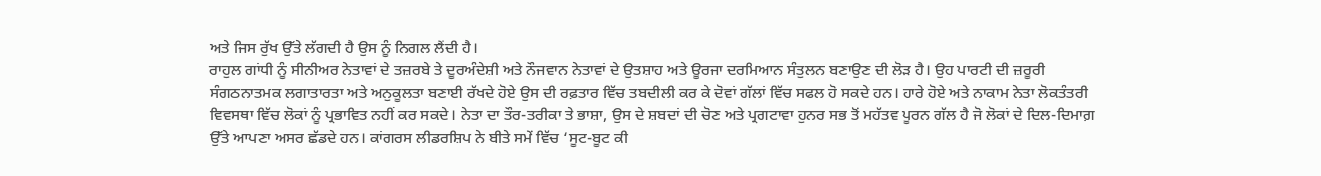ਅਤੇ ਜਿਸ ਰੁੱਖ ਉੱਤੇ ਲੱਗਦੀ ਹੈ ਉਸ ਨੂੰ ਨਿਗਲ ਲੈਂਦੀ ਹੈ।
ਰਾਹੁਲ ਗਾਂਧੀ ਨੂੰ ਸੀਨੀਅਰ ਨੇਤਾਵਾਂ ਦੇ ਤਜ਼ਰਬੇ ਤੇ ਦੂਰਅੰਦੇਸ਼ੀ ਅਤੇ ਨੌਜਵਾਨ ਨੇਤਾਵਾਂ ਦੇ ਉਤਸ਼ਾਹ ਅਤੇ ਊਰਜਾ ਦਰਮਿਆਨ ਸੰਤੁਲਨ ਬਣਾਉਣ ਦੀ ਲੋੜ ਹੈ। ਉਹ ਪਾਰਟੀ ਦੀ ਜ਼ਰੂਰੀ ਸੰਗਠਨਾਤਮਕ ਲਗਾਤਾਰਤਾ ਅਤੇ ਅਨੁਕੂਲਤਾ ਬਣਾਈ ਰੱਖਦੇ ਹੋਏ ਉਸ ਦੀ ਰਫ਼ਤਾਰ ਵਿੱਚ ਤਬਦੀਲੀ ਕਰ ਕੇ ਦੋਵਾਂ ਗੱਲਾਂ ਵਿੱਚ ਸਫਲ ਹੋ ਸਕਦੇ ਹਨ। ਹਾਰੇ ਹੋਏ ਅਤੇ ਨਾਕਾਮ ਨੇਤਾ ਲੋਕਤੰਤਰੀ ਵਿਵਸਥਾ ਵਿੱਚ ਲੋਕਾਂ ਨੂੰ ਪ੍ਰਭਾਵਿਤ ਨਹੀਂ ਕਰ ਸਕਦੇ। ਨੇਤਾ ਦਾ ਤੌਰ-ਤਰੀਕਾ ਤੇ ਭਾਸ਼ਾ, ਉਸ ਦੇ ਸ਼ਬਦਾਂ ਦੀ ਚੋਣ ਅਤੇ ਪ੍ਰਗਟਾਵਾ ਹੁਨਰ ਸਭ ਤੋਂ ਮਹੱਤਵ ਪੂਰਨ ਗੱਲ ਹੈ ਜੋ ਲੋਕਾਂ ਦੇ ਦਿਲ-ਦਿਮਾਗ਼ ਉੱਤੇ ਆਪਣਾ ਅਸਰ ਛੱਡਦੇ ਹਨ। ਕਾਂਗਰਸ ਲੀਡਰਸ਼ਿਪ ਨੇ ਬੀਤੇ ਸਮੇਂ ਵਿੱਚ ‘ਸੂਟ-ਬੂਟ ਕੀ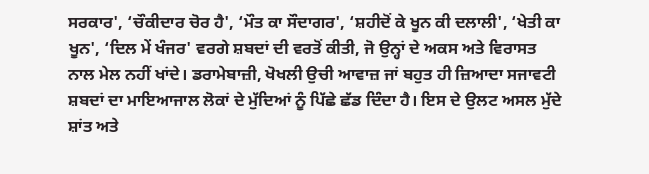ਸਰਕਾਰ', ‘ਚੌਕੀਦਾਰ ਚੋਰ ਹੈ', ‘ਮੌਤ ਕਾ ਸੌਦਾਗਰ', ‘ਸ਼ਹੀਦੋਂ ਕੇ ਖੂਨ ਕੀ ਦਲਾਲੀ', ‘ਖੇਤੀ ਕਾ ਖੂਨ', ‘ਦਿਲ ਮੇਂ ਖੰਜਰ' ਵਰਗੇ ਸ਼ਬਦਾਂ ਦੀ ਵਰਤੋਂ ਕੀਤੀ, ਜੋ ਉਨ੍ਹਾਂ ਦੇ ਅਕਸ ਅਤੇ ਵਿਰਾਸਤ ਨਾਲ ਮੇਲ ਨਹੀਂ ਖਾਂਦੇ। ਡਰਾਮੇਬਾਜ਼ੀ, ਖੋਖਲੀ ਉਚੀ ਆਵਾਜ਼ ਜਾਂ ਬਹੁਤ ਹੀ ਜ਼ਿਆਦਾ ਸਜਾਵਟੀ ਸ਼ਬਦਾਂ ਦਾ ਮਾਇਆਜਾਲ ਲੋਕਾਂ ਦੇ ਮੁੱਦਿਆਂ ਨੂੰ ਪਿੱਛੇ ਛੱਡ ਦਿੰਦਾ ਹੈ। ਇਸ ਦੇ ਉਲਟ ਅਸਲ ਮੁੱਦੇ ਸ਼ਾਂਤ ਅਤੇ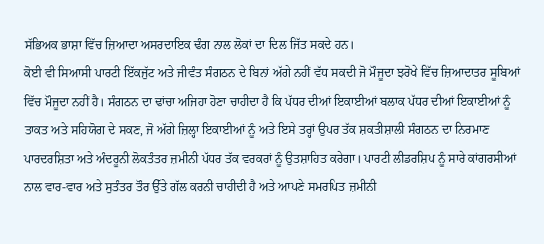ਸੱਭਿਅਕ ਭਾਸ਼ਾ ਵਿੱਚ ਜ਼ਿਆਦਾ ਅਸਰਦਾਇਕ ਢੰਗ ਨਾਲ ਲੋਕਾਂ ਦਾ ਦਿਲ ਜਿੱਤ ਸਕਦੇ ਹਨ।
ਕੋਈ ਵੀ ਸਿਆਸੀ ਪਾਰਟੀ ਇੱਕਜੁੱਟ ਅਤੇ ਜੀਵੰਤ ਸੰਗਠਨ ਦੇ ਬਿਨਾਂ ਅੱਗੇ ਨਹੀਂ ਵੱਧ ਸਕਦੀ ਜੋ ਮੌਜੂਦਾ ਝਰੋਖੇ ਵਿੱਚ ਜ਼ਿਆਦਾਤਰ ਸੂਬਿਆਂ ਵਿੱਚ ਮੌਜੂਦਾ ਨਹੀਂ ਹੈ। ਸੰਗਠਨ ਦਾ ਢਾਂਚਾ ਅਜਿਹਾ ਹੋਣਾ ਚਾਹੀਦਾ ਹੈ ਕਿ ਪੱਧਰ ਦੀਆਂ ਇਕਾਈਆਂ ਬਲਾਕ ਪੱਧਰ ਦੀਆਂ ਇਕਾਈਆਂ ਨੂੰ ਤਾਕਤ ਅਤੇ ਸਹਿਯੋਗ ਦੇ ਸਕਣ, ਜੋ ਅੱਗੇ ਜ਼ਿਲ੍ਹਾ ਇਕਾਈਆਂ ਨੂੰ ਅਤੇ ਇਸੇ ਤਰ੍ਹਾਂ ਉਪਰ ਤੱਕ ਸ਼ਕਤੀਸ਼ਾਲੀ ਸੰਗਠਨ ਦਾ ਨਿਰਮਾਣ ਪਾਰਦਰਸ਼ਿਤਾ ਅਤੇ ਅੰਦਰੂਨੀ ਲੋਕਤੰਤਰ ਜ਼ਮੀਨੀ ਪੱਧਰ ਤੱਕ ਵਰਕਰਾਂ ਨੂੰ ਉਤਸ਼ਾਹਿਤ ਕਰੇਗਾ। ਪਾਰਟੀ ਲੀਡਰਸ਼ਿਪ ਨੂੰ ਸਾਰੇ ਕਾਂਗਰਸੀਆਂ ਨਾਲ ਵਾਰ-ਵਾਰ ਅਤੇ ਸੁਤੰਤਰ ਤੌਰ ਉੱਤੇ ਗੱਲ ਕਰਨੀ ਚਾਹੀਦੀ ਹੈ ਅਤੇ ਆਪਣੇ ਸਮਰਪਿਤ ਜ਼ਮੀਨੀ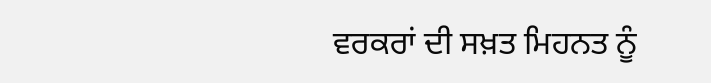ਵਰਕਰਾਂ ਦੀ ਸਖ਼ਤ ਮਿਹਨਤ ਨੂੰ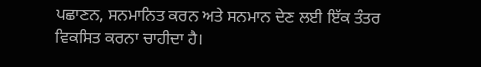ਪਛਾਣਨ, ਸਨਮਾਨਿਤ ਕਰਨ ਅਤੇ ਸਨਮਾਨ ਦੇਣ ਲਈ ਇੱਕ ਤੰਤਰ ਵਿਕਸਿਤ ਕਰਨਾ ਚਾਹੀਦਾ ਹੈ।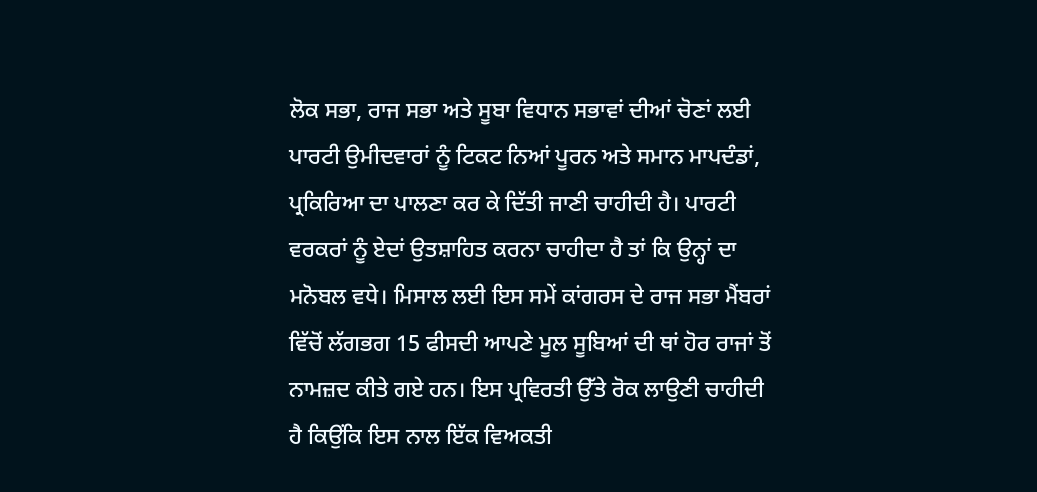ਲੋਕ ਸਭਾ, ਰਾਜ ਸਭਾ ਅਤੇ ਸੂਬਾ ਵਿਧਾਨ ਸਭਾਵਾਂ ਦੀਆਂ ਚੋਣਾਂ ਲਈ ਪਾਰਟੀ ਉਮੀਦਵਾਰਾਂ ਨੂੰ ਟਿਕਟ ਨਿਆਂ ਪੂਰਨ ਅਤੇ ਸਮਾਨ ਮਾਪਦੰਡਾਂ, ਪ੍ਰਕਿਰਿਆ ਦਾ ਪਾਲਣਾ ਕਰ ਕੇ ਦਿੱਤੀ ਜਾਣੀ ਚਾਹੀਦੀ ਹੈ। ਪਾਰਟੀ ਵਰਕਰਾਂ ਨੂੰ ਏਦਾਂ ਉਤਸ਼ਾਹਿਤ ਕਰਨਾ ਚਾਹੀਦਾ ਹੈ ਤਾਂ ਕਿ ਉਨ੍ਹਾਂ ਦਾ ਮਨੋਬਲ ਵਧੇ। ਮਿਸਾਲ ਲਈ ਇਸ ਸਮੇਂ ਕਾਂਗਰਸ ਦੇ ਰਾਜ ਸਭਾ ਮੈਂਬਰਾਂ ਵਿੱਚੋਂ ਲੱਗਭਗ 15 ਫੀਸਦੀ ਆਪਣੇ ਮੂਲ ਸੂਬਿਆਂ ਦੀ ਥਾਂ ਹੋਰ ਰਾਜਾਂ ਤੋਂ ਨਾਮਜ਼ਦ ਕੀਤੇ ਗਏ ਹਨ। ਇਸ ਪ੍ਰਵਿਰਤੀ ਉੱਤੇ ਰੋਕ ਲਾਉਣੀ ਚਾਹੀਦੀ ਹੈ ਕਿਉਂਕਿ ਇਸ ਨਾਲ ਇੱਕ ਵਿਅਕਤੀ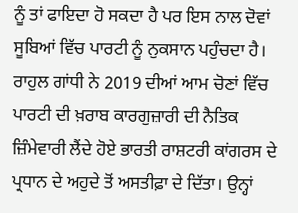ਨੂੰ ਤਾਂ ਫਾਇਦਾ ਹੋ ਸਕਦਾ ਹੈ ਪਰ ਇਸ ਨਾਲ ਦੋਵਾਂ ਸੂਬਿਆਂ ਵਿੱਚ ਪਾਰਟੀ ਨੂੰ ਨੁਕਸਾਨ ਪਹੁੰਚਦਾ ਹੈ।
ਰਾਹੁਲ ਗਾਂਧੀ ਨੇ 2019 ਦੀਆਂ ਆਮ ਚੋਣਾਂ ਵਿੱਚ ਪਾਰਟੀ ਦੀ ਖ਼ਰਾਬ ਕਾਰਗੁਜ਼ਾਰੀ ਦੀ ਨੈਤਿਕ ਜ਼ਿੰਮੇਵਾਰੀ ਲੈਂਦੇ ਹੋਏ ਭਾਰਤੀ ਰਾਸ਼ਟਰੀ ਕਾਂਗਰਸ ਦੇ ਪ੍ਰਧਾਨ ਦੇ ਅਹੁਦੇ ਤੋਂ ਅਸਤੀਫ਼ਾ ਦੇ ਦਿੱਤਾ। ਉਨ੍ਹਾਂ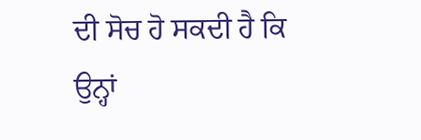ਦੀ ਸੋਚ ਹੋ ਸਕਦੀ ਹੈ ਕਿ ਉਨ੍ਹਾਂ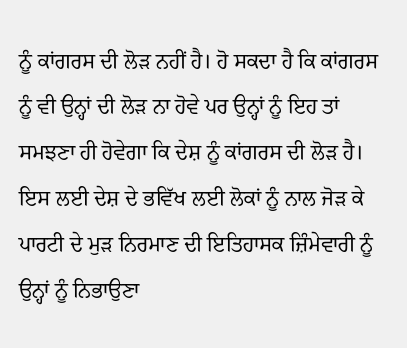ਨੂੰ ਕਾਂਗਰਸ ਦੀ ਲੋੜ ਨਹੀਂ ਹੈ। ਹੋ ਸਕਦਾ ਹੈ ਕਿ ਕਾਂਗਰਸ ਨੂੰ ਵੀ ਉਨ੍ਹਾਂ ਦੀ ਲੋੜ ਨਾ ਹੋਵੇ ਪਰ ਉਨ੍ਹਾਂ ਨੂੰ ਇਹ ਤਾਂ ਸਮਝਣਾ ਹੀ ਹੋਵੇਗਾ ਕਿ ਦੇਸ਼ ਨੂੰ ਕਾਂਗਰਸ ਦੀ ਲੋੜ ਹੈ। ਇਸ ਲਈ ਦੇਸ਼ ਦੇ ਭਵਿੱਖ ਲਈ ਲੋਕਾਂ ਨੂੰ ਨਾਲ ਜੋੜ ਕੇ ਪਾਰਟੀ ਦੇ ਮੁੜ ਨਿਰਮਾਣ ਦੀ ਇਤਿਹਾਸਕ ਜ਼ਿੰਮੇਵਾਰੀ ਨੂੰ ਉਨ੍ਹਾਂ ਨੂੰ ਨਿਭਾਉਣਾ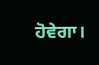ਹੋਵੇਗਾ।